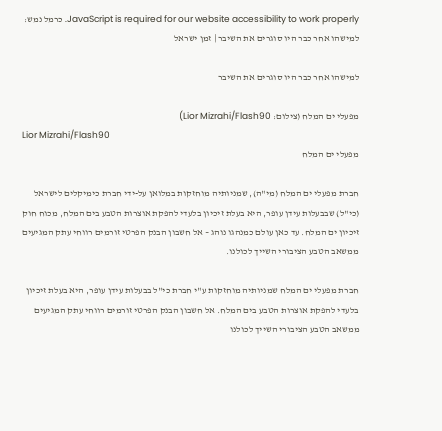JavaScript is required for our website accessibility to work properly. כרמל נמש: למישהו אחר כבר היו סוגרים את השיבר | זמן ישראל

למישהו אחר כבר היו סוגרים את השיבר

מפעלי ים המלח (צילום: Lior Mizrahi/Flash90)
Lior Mizrahi/Flash90
מפעלי ים המלח

חברת מפעלי ים המלח (מי"ה), שמניותיה מוחזקות במלואן על-ידי חברת כימיקלים לישראל (כי"ל) שבבעלות עידן עופר, היא בעלת זיכיון בלעדי להפקת אוצרות הטבע בים המלח, מכוח חוק זיכיון ים המלח. עד כאן עולם כמנהגו נוהג – אל חשבון הבנק הפרטי זורמים רווחי עתק המגיעים ממשאב הטבע הציבורי השייך לכולנו.

חברת מפעלי ים המלח שמניותיה מוחזקות ע"י חברת כי"ל בבעלות עידן עופר, היא בעלת זיכיון בלעדי להפקת אוצרות הטבע בים המלח. אל חשבון הבנק הפרטי זורמים רווחי עתק המגיעים ממשאב הטבע הציבורי השייך לכולנו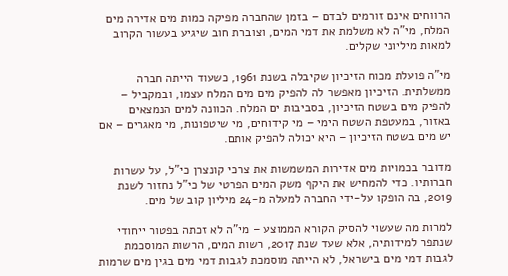הרווחים אינם זורמים לבדם – בזמן שהחברה מפיקה כמות מים אדירה מים המלח, מי"ה לא משלמת את דמי המים, וצוברת חוב שיגיע בעשור הקרוב למאות מיליוני שקלים.

מי"ה פועלת מכוח הזיכיון שקיבלה בשנת 1961, כשעוד הייתה חברה ממשלתית. הזיכיון מאפשר לה להפיק מים מים המלח עצמו, ובמקביל – להפיק מים בשטח הזיכיון, בסביבות ים המלח. הכוונה למים הנמצאים באזור, במעטפת השטח הימי – מי קידוחים, מי שיטפונות, מי מאגרים – אם יש מים בשטח הזיכיון – היא יכולה להפיק אותם.

מדובר בכמויות מים אדירות המשמשות את צרכי קונצרן כי"ל, על עשרות חברותיו. כדי להמחיש את היקף משק המים הפרטי של כי"ל נחזור לשנת 2019, בה הופקו על-ידי החברה למעלה מ-24 מיליון קוב של מים.

למרות מה שעשוי להסיק הקורא הממוצע – מי"ה לא זכתה בפטור ייחודי שנתפר למידותיה, אלא שעד שנת 2017, רשות המים, הרשות המוסכמת לגבות דמי מים בישראל, לא הייתה מוסמכת לגבות דמי מים בגין מים שרמות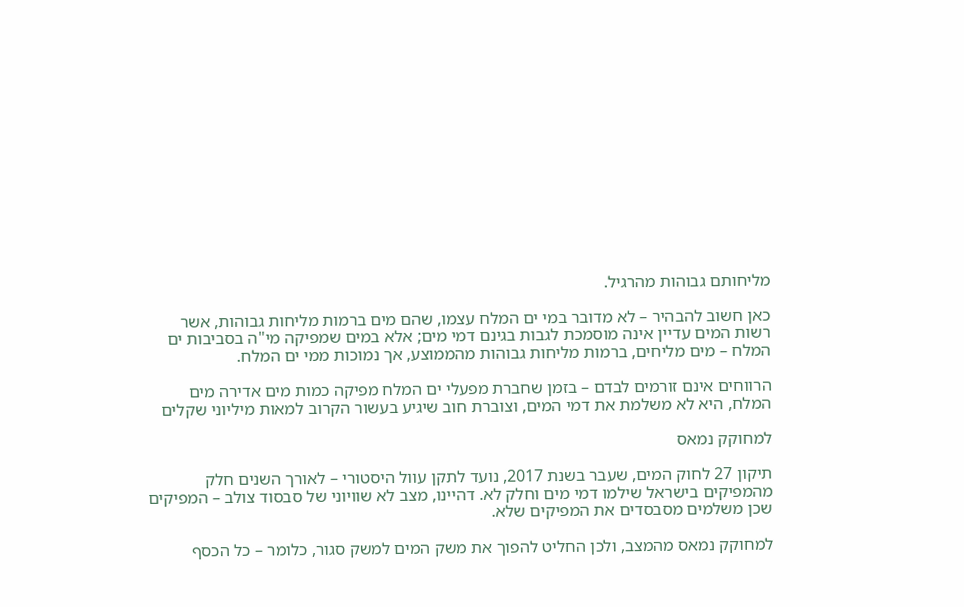מליחותם גבוהות מהרגיל.

כאן חשוב להבהיר – לא מדובר במי ים המלח עצמו, שהם מים ברמות מליחות גבוהות, אשר רשות המים עדיין אינה מוסמכת לגבות בגינם דמי מים; אלא במים שמפיקה מי"ה בסביבות ים המלח – מים מליחים, ברמות מליחות גבוהות מהממוצע, אך נמוכות ממי ים המלח.

הרווחים אינם זורמים לבדם – בזמן שחברת מפעלי ים המלח מפיקה כמות מים אדירה מים המלח, היא לא משלמת את דמי המים, וצוברת חוב שיגיע בעשור הקרוב למאות מיליוני שקלים

למחוקק נמאס

תיקון 27 לחוק המים, שעבר בשנת 2017, נועד לתקן עוול היסטורי – לאורך השנים חלק מהמפיקים בישראל שילמו דמי מים וחלק לא. דהיינו, מצב לא שוויוני של סבסוד צולב – המפיקים שכן משלמים מסבסדים את המפיקים שלא.

למחוקק נמאס מהמצב, ולכן החליט להפוך את משק המים למשק סגור, כלומר – כל הכסף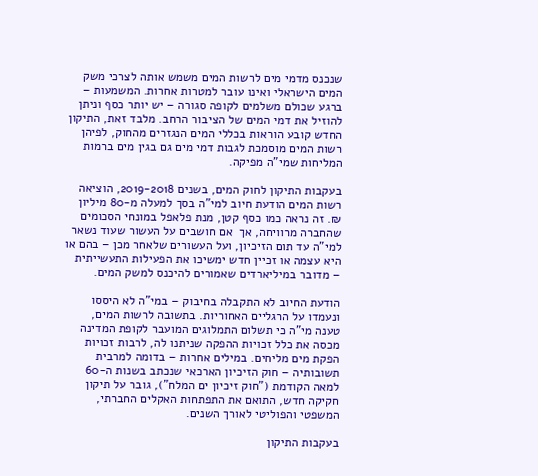שנכנס מדמי מים לרשות המים משמש אותה לצרכי משק המים הישראלי ואינו עובר למטרות אחרות. המשמעות – ברגע שכולם משלמים לקופה סגורה – יש יותר כסף וניתן להוזיל את דמי המים של הציבור הרחב. מלבד זאת, התיקון החדש קובע הוראות בכללי המים הנגזרים מהחוק, לפיהן רשות המים מוסמכת לגבות דמי מים גם בגין מים ברמות המליחות שמי"ה מפיקה.

בעקבות התיקון לחוק המים, בשנים 2019-2018, הוציאה רשות המים הודעת חיוב למי"ה בסך למעלה מ-80 מיליון ₪. זה נראה כמו כסף קטן, מנת פלאפל במונחי הסכומים שהחברה מרוויחה, אך  אם חושבים על העשור שעוד נשאר למי"ה עד תום הזיכיון, ועל העשורים שלאחר מכן – בהם או היא עצמה או זכיין חדש ימשיכו את הפעילות התעשייתית – מדובר במיליארדים שאמורים להיכנס למשק המים.

הודעת החיוב לא התקבלה בחיבוק – במי"ה לא היססו ונעמדו על הרגליים האחוריות. בתשובה לרשות המים, טענה מי"ה כי תשלום התמלוגים המועבר לקופת המדינה מכסה את כלל זכויות ההפקה שניתנו לה, לרבות זכויות הפקת מים מליחים. במילים אחרות – בדומה למרבית תשובותיה – חוק הזיכיון הארכאי שנכתב בשנות ה-60 למאה הקודמת ("חוק זיכיון ים המלח"), גובר על תיקון חקיקה חדש, התואם את התפתחות האקלים החברתי, המשפטי והפוליטי לאורך השנים.

בעקבות התיקון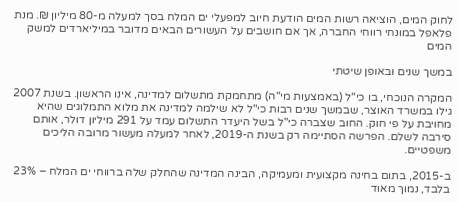לחוק המים, הוציאה רשות המים הודעת חיוב למפעלי ים המלח בסך למעלה מ-80 מיליון ₪. מנת פלאפל במונחי רווחי החברה, אך אם חושבים על העשורים הבאים מדובר במיליארדים למשק המים

במשך שנים ובאופן שיטתי

המקרה הנוכחי, בו כי"ל (באמצעות מי"ה) מתחמקת מתשלום למדינה, אינו הראשון. בשנת 2007 גילו במשרד האוצר, שבמשך שנים רבות כי"ל לא שילמה למדינה את מלוא התמלוגים שהיא מחויבת על פי חוק. החוב שצברה כי"ל בשל היעדר התשלום עמד על 291 מיליון דולר, אותם סירבה לשלם. הפרשה הסתיימה רק בשנת ה-2019, לאחר למעלה מעשור מרובה הליכים משפטיים.

ב-2015, בתום בחינה מקצועית ומעמיקה, הבינה המדינה שהחלק שלה ברווחי ים המלח – 23% בלבד, נמוך מאוד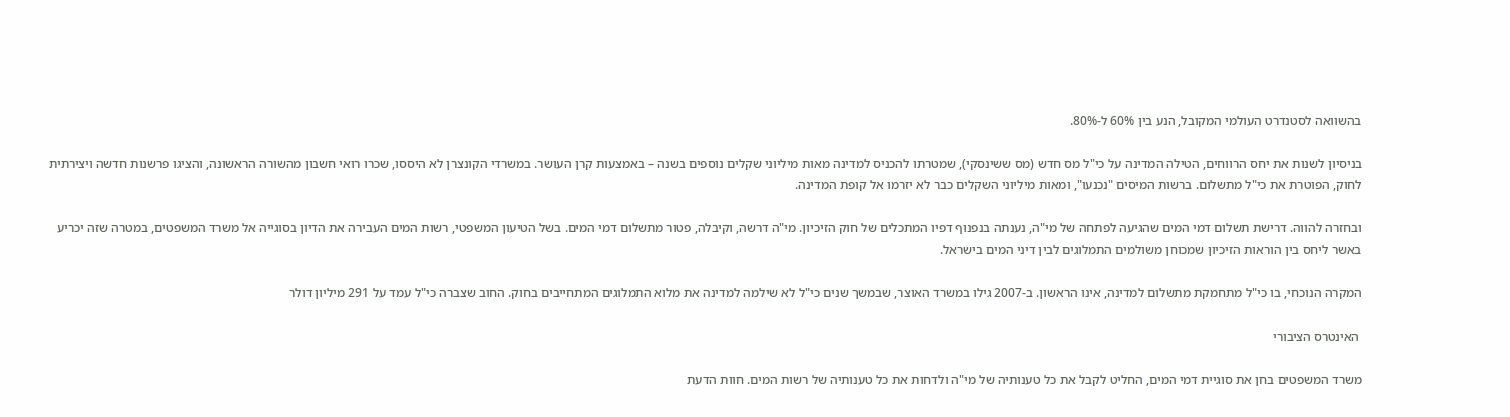בהשוואה לסטנדרט העולמי המקובל, הנע בין 60% ל-80%.

בניסיון לשנות את יחס הרווחים, הטילה המדינה על כי"ל מס חדש (מס ששינסקי), שמטרתו להכניס למדינה מאות מיליוני שקלים נוספים בשנה – באמצעות קרן העושר. במשרדי הקונצרן לא היססו, שכרו רואי חשבון מהשורה הראשונה, והציגו פרשנות חדשה ויצירתית לחוק, הפוטרת את כי"ל מתשלום. ברשות המיסים "נכנעו", ומאות מיליוני השקלים כבר לא יזרמו אל קופת המדינה.

ובחזרה להווה. דרישת תשלום דמי המים שהגיעה לפתחה של מי"ה, נענתה בנפנוף דפיו המתכלים של חוק הזיכיון. מי"ה דרשה, וקיבלה, פטור מתשלום דמי המים. בשל הטיעון המשפטי, רשות המים העבירה את הדיון בסוגייה אל משרד המשפטים, במטרה שזה יכריע באשר ליחס בין הוראות הזיכיון שמכוחן משולמים התמלוגים לבין דיני המים בישראל.

המקרה הנוכחי, בו כי"ל מתחמקת מתשלום למדינה, אינו הראשון. ב-2007 גילו במשרד האוצר, שבמשך שנים כי"ל לא שילמה למדינה את מלוא התמלוגים המתחייבים בחוק. החוב שצברה כי"ל עמד על 291 מיליון דולר

 האינטרס הציבורי

משרד המשפטים בחן את סוגיית דמי המים, החליט לקבל את כל טענותיה של מי"ה ולדחות את כל טענותיה של רשות המים. חוות הדעת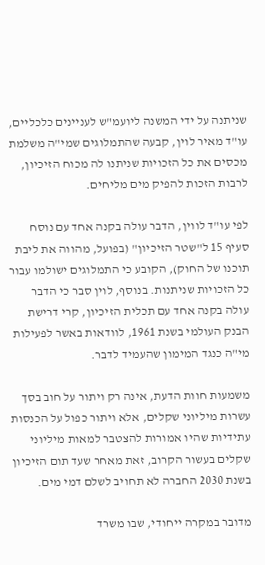שניתנה על ידי המשנה ליועמ"ש לעניינים כלכליים, עו"ד מאיר לוין, קבעה שהתמלוגים שמי"ה משלמת מכסים את כל הזכויות שניתנו לה מכוח הזיכיון, לרבות הזכות להפיק מים מליחים.

לפי עו"ד לווין, הדבר עולה בקנה אחד עם נוסח סעיף 15 ל"שטר הזיכיון" (בפועל, מהווה את ליבת תוכנו של החוק), הקובע כי התמלוגים ישולמו עבור כל הזכויות שניתנות. בנוסף, לוין סבר כי הדבר עולה בקנה אחד עם תכלית הזיכיון, קרי דרישת הבנק העולמי בשנת 1961, לוודאות באשר לפעילות מי"ה כנגד המימון שהעמיד לדבר.

משמעות חוות הדעת, אינה רק ויתור על חוב בסך עשרות מיליוני שקלים, אלא ויתור כפול על הכנסות עתידיות שהיו אמורות להצטבר למאות מיליוני שקלים בעשור הקרוב, זאת מאחר שעד תום הזיכיון בשנת 2030 החברה לא תחויב לשלם דמי מים.

מדובר במקרה ייחודי, שבו משרד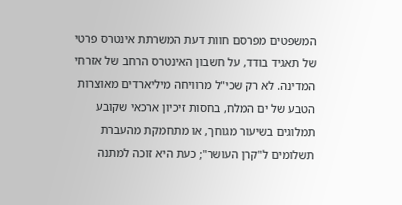המשפטים מפרסם חוות דעת המשרתת אינטרס פרטי של תאגיד בודד, על חשבון האינטרס הרחב של אזרחי המדינה. לא רק שכי"ל מרוויחה מיליארדים מאוצרות הטבע של ים המלח, בחסות זיכיון ארכאי שקובע תמלוגים בשיעור מגוחך, או מתחמקת מהעברת תשלומים ל"קרן העושר"; כעת היא זוכה למתנה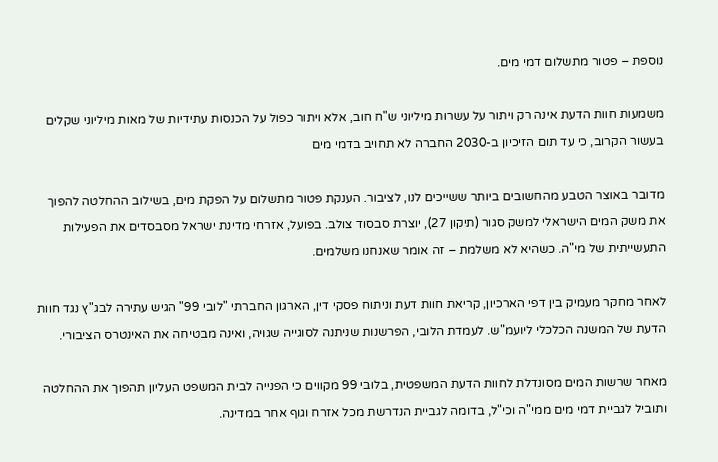נוספת – פטור מתשלום דמי מים.

משמעות חוות הדעת אינה רק ויתור על עשרות מיליוני ש"ח חוב, אלא ויתור כפול על הכנסות עתידיות של מאות מיליוני שקלים בעשור הקרוב, כי עד תום הזיכיון ב-2030 החברה לא תחויב בדמי מים

מדובר באוצר הטבע מהחשובים ביותר ששייכים לנו, לציבור. הענקת פטור מתשלום על הפקת מים, בשילוב ההחלטה להפוך את משק המים הישראלי למשק סגור (תיקון 27), יוצרת סבסוד צולב. בפועל, אזרחי מדינת ישראל מסבסדים את הפעילות התעשייתית של מי"ה. כשהיא לא משלמת – זה אומר שאנחנו משלמים.

לאחר מחקר מעמיק בין דפי הארכיון, קריאת חוות דעת וניתוח פסקי דין, הארגון החברתי "לובי 99" הגיש עתירה לבג"ץ נגד חוות הדעת של המשנה הכלכלי ליועמ"ש. לעמדת הלובי, הפרשנות שניתנה לסוגייה שגויה, ואינה מבטיחה את האינטרס הציבורי.

מאחר שרשות המים מסונדלת לחוות הדעת המשפטית, בלובי 99 מקווים כי הפנייה לבית המשפט העליון תהפוך את ההחלטה ותוביל לגביית דמי מים ממי"ה וכי"ל, בדומה לגביית הנדרשת מכל אזרח וגוף אחר במדינה.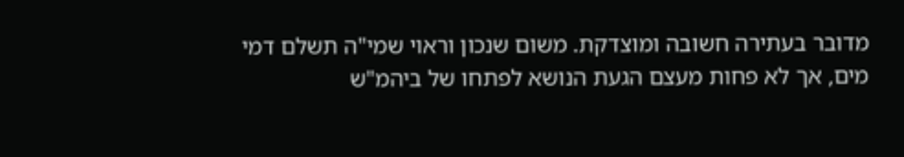מדובר בעתירה חשובה ומוצדקת. משום שנכון וראוי שמי"ה תשלם דמי מים, אך לא פחות מעצם הגעת הנושא לפתחו של ביהמ"ש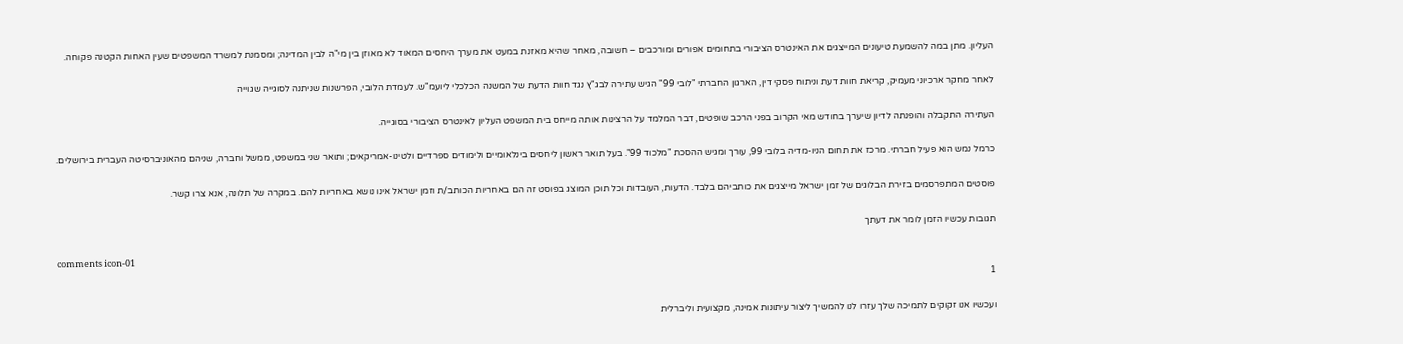העליון. מתן במה להשמעת טיעונים המייצגים את האינטרס הציבורי בתחומים אפורים ומורכבים – חשובה, מאחר שהיא מאזנת במעט את מערך היחסים המאוד לא מאוזן בין מי"ה לבין המדינה; ומסמנת למשרד המשפטים שעין האחות הקטנה פקוחה.

לאחר מחקר ארכיוני מעמיק, קריאת חוות דעת וניתוח פסקי דין, הארגון החברתי "לובי 99" הגיש עתירה לבג"ץ נגד חוות הדעת של המשנה הכלכלי ליועמ"ש. לעמדת הלובי, הפרשנות שניתנה לסוגייה שגוייה

העתירה התקבלה והופנתה לדיון שיערך בחודש מאי הקרוב בפני הרכב שופטים, דבר המלמד על הרצינות אותה מייחס בית המשפט העליון לאינטרס הציבורי בסוגייה.

כרמל נמש הוא פעיל חברתי. מרכז את תחום הניו-מדיה בלובי 99, עורך ומגיש ההסכת "מלכוד 99". בעל תואר ראשון ליחסים בינלאומיים ולימודים ספרדיים ולטינו-אמריקאים; ותואר שני במשפט, ממשל וחברה, שניהם מהאוניברסיטה העברית בירושלים.

פוסטים המתפרסמים בזירת הבלוגים של זמן ישראל מייצגים את כותביהם בלבד. הדעות, העובדות וכל תוכן המוצג בפוסט זה הם באחריות הכותב/ת וזמן ישראל אינו נושא באחריות להם. במקרה של תלונה, אנא צרו קשר.

תגובות עכשיו הזמן לומר את דעתך

comments icon-01
1

ועכשיו אנו זקוקים לתמיכה שלך עזרו לנו להמשיך ליצור עיתונות אמינה, מקצועית וליברלית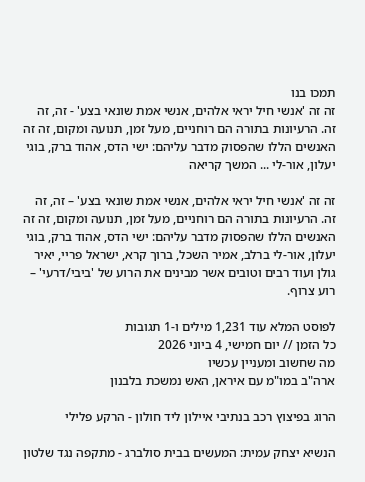תמכו בנו
זה זה 'אנשי חיל יראי אלהים, אנשי אמת שונאי בצע' - זה, זה זה. הרעיונות בתורה הם רוחניים, מעל זמן, תנועה ומקום, זה זה האנשים הללו שהפסוק מדבר עליהם: ישי הדס, אהוד ברק, בוגי יעלון, אור-לי ... המשך קריאה

זה זה 'אנשי חיל יראי אלהים, אנשי אמת שונאי בצע' – זה, זה זה. הרעיונות בתורה הם רוחניים, מעל זמן, תנועה ומקום, זה זה האנשים הללו שהפסוק מדבר עליהם: ישי הדס, אהוד ברק, בוגי יעלון, אור-לי ברלב, אמיר השכל, ברוך קרא, ישראל פריי, יאיר גולן ועוד רבים וטובים אשר מבינים את הרוע של 'ביבי/דרעי' – רוע צרוף.

לפוסט המלא עוד 1,231 מילים ו-1 תגובות
כל הזמן // יום חמישי, 4 ביוני 2026
מה שחשוב ומעניין עכשיו
ארה"ב במו"מ עם איראן, האש נמשכת בלבנון

הרוג בפיצוץ רכב בנתיבי איילון ליד חולון - הרקע פלילי

הנשיא יצחק עמית: המעשים בבית סולברג - מתקפה נגד שלטון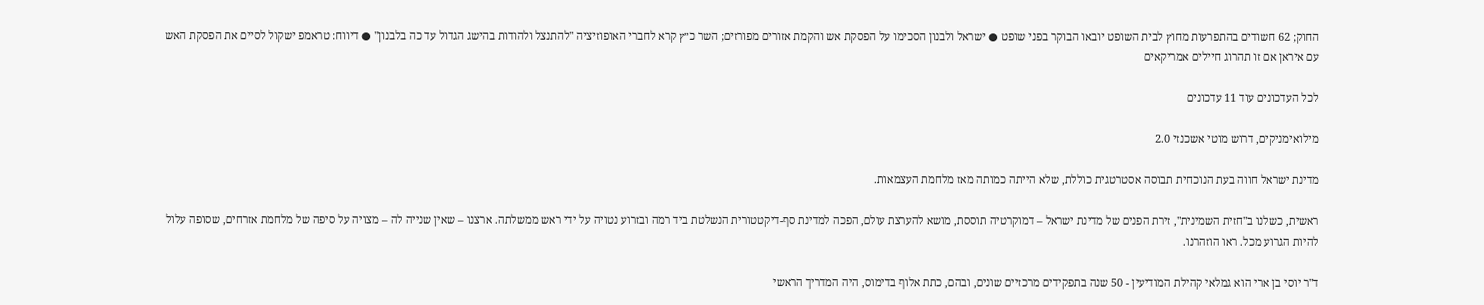החוק; 62 חשודים בהתפרעות מחוץ לבית השופט יובאו הבוקר בפני שופט ● ישראל ולבנון הסכימו על הפסקת אש והקמת אזורים מפורזים; השר כ״ץ קרא לחברי האופוזיציה "להתנצל ולהודות בהישג הגדול עד כה בלבנון" ● דיווח: טראמפ ישקול לסיים את הפסקת האש עם איראן אם זו תהרוג חיילים אמריקאים

לכל העדכונים עוד 11 עדכונים

מילואימניקים, דרוש מוטי אשכנזי 2.0

מדינת ישראל חווה בעת הנוכחית תבוסה אסטרטגית כוללת, שלא הייתה כמותה מאז מלחמת העצמאות.

ראשית, כשלנו ב"חזית השמינית", זירת הפנים של מדינת ישראל – דמוקרטיה תוססת, מושא להערצת עולם, הפכה למדינת סף-דיקטטורית הנשלטת ביד רמה ובזרוע נטויה על ידי ראש ממשלתה. ארצנו – שאין שנייה לה – מצויה על סיפה של מלחמת אזרחים, שסופה עלול להיות הגרוע מכל. ראו הוזהרנו.

ד"ר יוסי בן ארי הוא גמלאי קהילת המודיעין - 50 שנה בתפקידים מרכזיים שונים, ובהם, כתת אלוף בדימוס, היה המדריך הראשי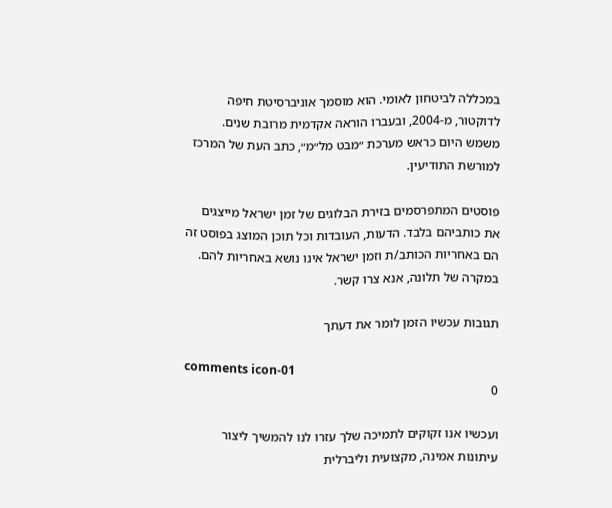במכללה לביטחון לאומי. הוא מוסמך אוניברסיטת חיפה לדוקטור, מ-2004, ובעברו הוראה אקדמית מרובת שנים. משמש היום כראש מערכת ״מבט מל״מ״, כתב העת של המרכז למורשת התודיעין.

פוסטים המתפרסמים בזירת הבלוגים של זמן ישראל מייצגים את כותביהם בלבד. הדעות, העובדות וכל תוכן המוצג בפוסט זה הם באחריות הכותב/ת וזמן ישראל אינו נושא באחריות להם. במקרה של תלונה, אנא צרו קשר.

תגובות עכשיו הזמן לומר את דעתך

comments icon-01
0

ועכשיו אנו זקוקים לתמיכה שלך עזרו לנו להמשיך ליצור עיתונות אמינה, מקצועית וליברלית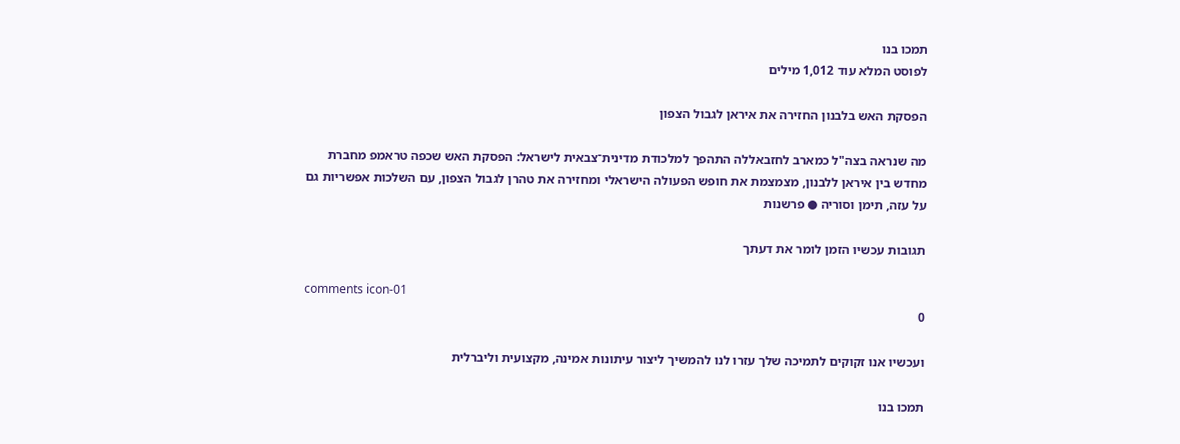תמכו בנו
לפוסט המלא עוד 1,012 מילים

הפסקת האש בלבנון החזירה את איראן לגבול הצפון

מה שנראה בצה"ל כמארב לחזבאללה התהפך למלכודת מדינית־צבאית לישראל: הפסקת האש שכפה טראמפ מחברת מחדש בין איראן ללבנון, מצמצמת את חופש הפעולה הישראלי ומחזירה את טהרן לגבול הצפון, עם השלכות אפשריות גם על עזה, תימן וסוריה ● פרשנות

תגובות עכשיו הזמן לומר את דעתך

comments icon-01
0

ועכשיו אנו זקוקים לתמיכה שלך עזרו לנו להמשיך ליצור עיתונות אמינה, מקצועית וליברלית

תמכו בנו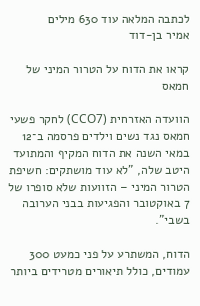לכתבה המלאה עוד 630 מילים
אמיר בן-דוד

קראו את הדוח על הטרור המיני של חמאס

הוועדה האזרחית (CCO7) לחקר פשעי חמאס נגד נשים וילדים פרסמה ב־12 במאי השנה את הדוח המקיף והמתועד היטב שלה, "לא עוד מושתקים: חשיפת הטרור המיני – הזוועות שלא סופרו של 7 באוקטובר והפגיעות בבני הערובה בשבי".

הדוח, המשתרע על פני כמעט 300 עמודים, כולל תיאורים מטרידים ביותר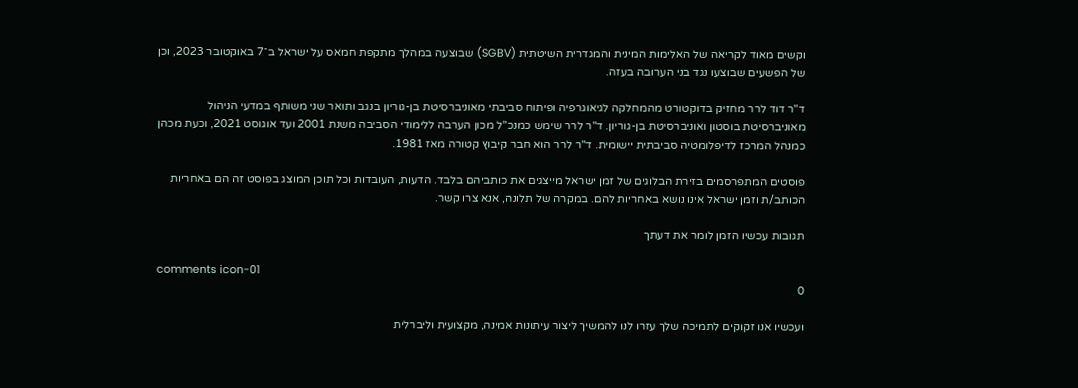וקשים מאוד לקריאה של האלימות המינית והמגדרית השיטתית (SGBV) שבוצעה במהלך מתקפת חמאס על ישראל ב־7 באוקטובר 2023, וכן של הפשעים שבוצעו נגד בני הערובה בעזה.

ד"ר דוד לרר מחזיק בדוקטורט מהמחלקה לגיאוגרפיה ופיתוח סביבתי מאוניברסיטת בן-גוריון בנגב ותואר שני משותף במדעי הניהול מאוניברסיטת בוסטון ואוניברסיטת בן-גוריון. ד"ר לרר שימש כמנכ"ל מכון הערבה ללימודי הסביבה משנת 2001 ועד אוגוסט 2021, וכעת מכהן כמנהל המרכז לדיפלומטיה סביבתית יישומית. ד"ר לרר הוא חבר קיבוץ קטורה מאז 1981.

פוסטים המתפרסמים בזירת הבלוגים של זמן ישראל מייצגים את כותביהם בלבד. הדעות, העובדות וכל תוכן המוצג בפוסט זה הם באחריות הכותב/ת וזמן ישראל אינו נושא באחריות להם. במקרה של תלונה, אנא צרו קשר.

תגובות עכשיו הזמן לומר את דעתך

comments icon-01
0

ועכשיו אנו זקוקים לתמיכה שלך עזרו לנו להמשיך ליצור עיתונות אמינה, מקצועית וליברלית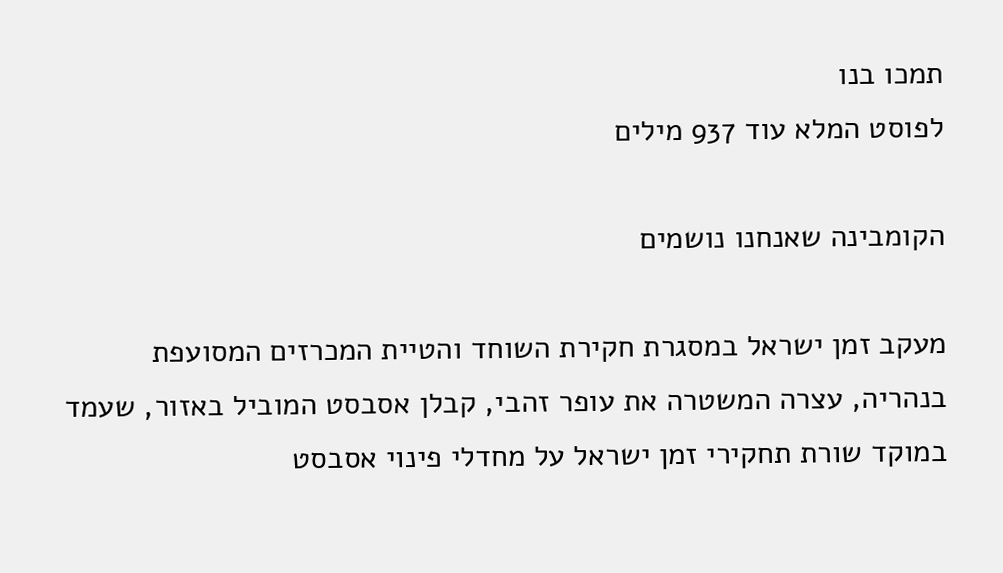תמכו בנו
לפוסט המלא עוד 937 מילים

הקומבינה שאנחנו נושמים

מעקב זמן ישראל במסגרת חקירת השוחד והטיית המכרזים המסועפת בנהריה, עצרה המשטרה את עופר זהבי, קבלן אסבסט המוביל באזור, שעמד במוקד שורת תחקירי זמן ישראל על מחדלי פינוי אסבסט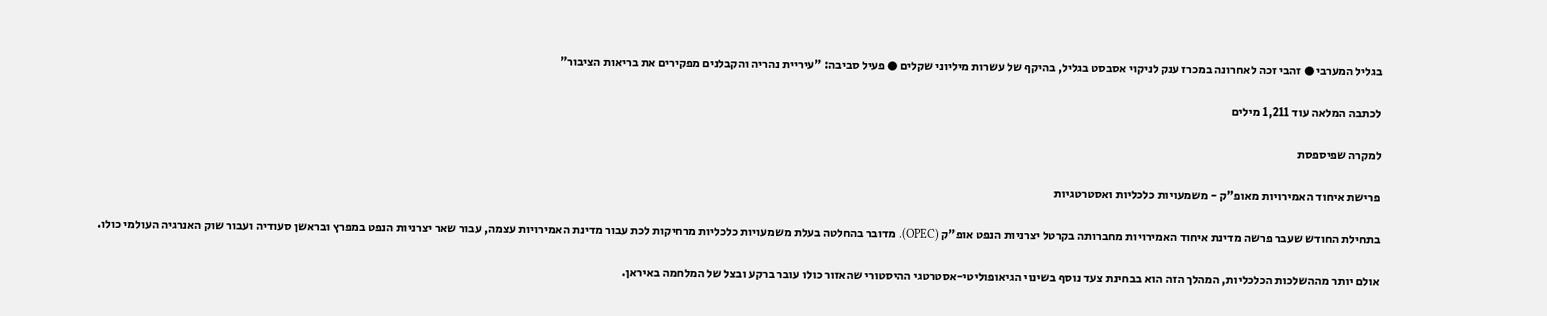בגליל המערבי ● זהבי זכה לאחרונה במכרז ענק לניקוי אסבסט בגליל, בהיקף של עשרות מיליוני שקלים ● פעיל סביבה: "עיריית נהריה והקבלנים מפקירים את בריאות הציבור"

לכתבה המלאה עוד 1,211 מילים

למקרה שפיספסת

פרישת איחוד האמירויות מאופ"ק - משמעויות כלכליות ואסטרטגיות

בתחילת החודש שעבר פרשה מדינת איחוד האמירויות מחברותה בקרטל יצרניות הנפט אופ"ק (OPEC). מדובר בהחלטה בעלת משמעויות כלכליות מרחיקות לכת עבור מדינת האמירויות עצמה, עבור שאר יצרניות הנפט במפרץ ובראשן סעודיה ועבור שוק האנרגיה העולמי כולו.

אולם יותר מההשלכות הכלכליות, המהלך הזה הוא בבחינת צעד נוסף בשינוי הגיאופוליטי-אסטרטגי ההיסטורי שהאזור כולו עובר ברקע ובצל של המלחמה באיראן.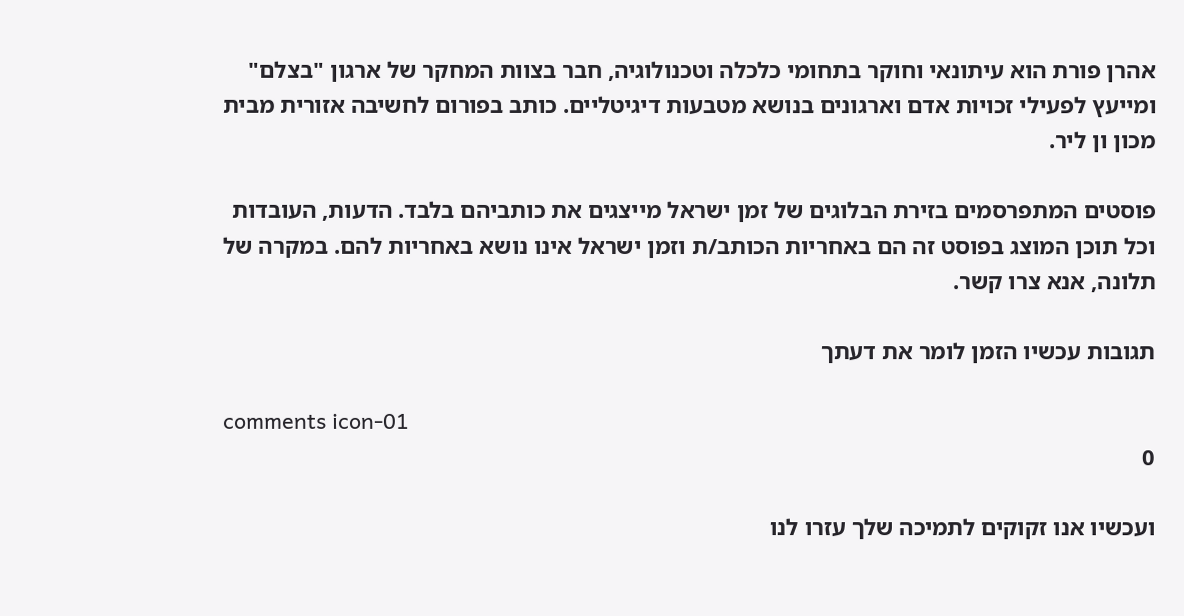אהרן פורת הוא עיתונאי וחוקר בתחומי כלכלה וטכנולוגיה, חבר בצוות המחקר של ארגון "בצלם" ומייעץ לפעילי זכויות אדם וארגונים בנושא מטבעות דיגיטליים. כותב בפורום לחשיבה אזורית מבית מכון ון ליר.

פוסטים המתפרסמים בזירת הבלוגים של זמן ישראל מייצגים את כותביהם בלבד. הדעות, העובדות וכל תוכן המוצג בפוסט זה הם באחריות הכותב/ת וזמן ישראל אינו נושא באחריות להם. במקרה של תלונה, אנא צרו קשר.

תגובות עכשיו הזמן לומר את דעתך

comments icon-01
0

ועכשיו אנו זקוקים לתמיכה שלך עזרו לנו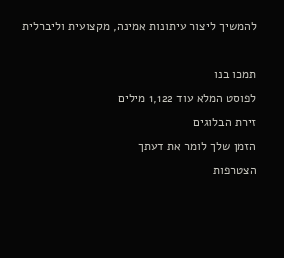להמשיך ליצור עיתונות אמינה, מקצועית וליברלית

תמכו בנו
לפוסט המלא עוד 1,122 מילים
זירת הבלוגים
הזמן שלך לומר את דעתך
הצטרפות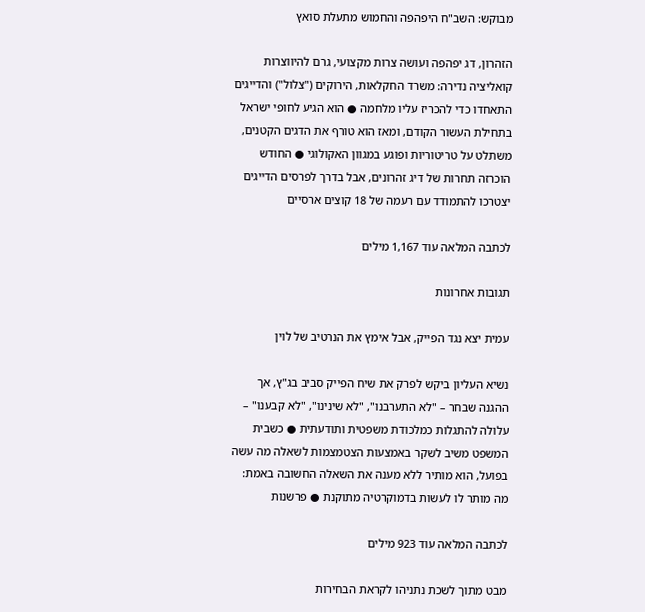מבוקש: השב"ח היפהפה והחמוש מתעלת סואץ

הזהרון, דג יפהפה ועושה צרות מקצועי, גרם להיווצרות קואליציה נדירה: משרד החקלאות, הירוקים ("צלול") והדייגים התאחדו כדי להכריז עליו מלחמה ● הוא הגיע לחופי ישראל בתחילת העשור הקודם, ומאז הוא טורף את הדגים הקטנים, משתלט על טריטוריות ופוגע במגוון האקולוגי ● החודש הוכרזה תחרות של דיג זהרונים, אבל בדרך לפרסים הדייגים יצטרכו להתמודד עם רעמה של 18 קוצים ארסיים

לכתבה המלאה עוד 1,167 מילים

תגובות אחרונות

עמית יצא נגד הפייק, אבל אימץ את הנרטיב של לוין

נשיא העליון ביקש לפרק את שיח הפייק סביב בג"ץ, אך ההגנה שבחר – "לא התערבנו", "לא שינינו", "לא קבענו" – עלולה להתגלות כמלכודת משפטית ותודעתית ● כשבית המשפט משיב לשקר באמצעות הצטמצמות לשאלה מה עשה בפועל, הוא מותיר ללא מענה את השאלה החשובה באמת: מה מותר לו לעשות בדמוקרטיה מתוקנת ● פרשנות

לכתבה המלאה עוד 923 מילים

מבט מתוך לשכת נתניהו לקראת הבחירות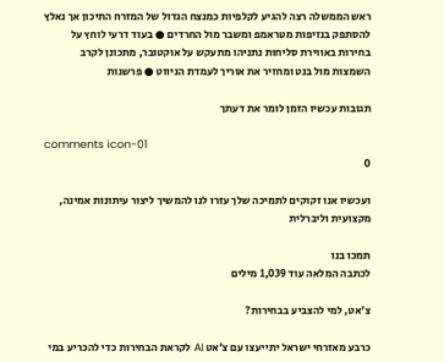ראש הממשלה רצה להגיע לקלפיות כמנצח הגדול של המזרח התיכון אך נאלץ להסתפק בנזיפות מטראמפ ומשבר מול החרדים ● בעוד דרעי לוחץ על בחירות באווירת סליחות נתניהו מתעקש על אוקטובר, מתכונן לקרב השמצות מול בנט ומחזיר את אוריך לעמדת הניווט ● פרשנות

תגובות עכשיו הזמן לומר את דעתך

comments icon-01
0

ועכשיו אנו זקוקים לתמיכה שלך עזרו לנו להמשיך ליצור עיתונות אמינה, מקצועית וליברלית

תמכו בנו
לכתבה המלאה עוד 1,039 מילים

צ'אט, למי להצביע בבחירות?

כרבע מאזרחי ישראל יתייעצו עם צ'אט AI לקראת הבחירות כדי להכריע במי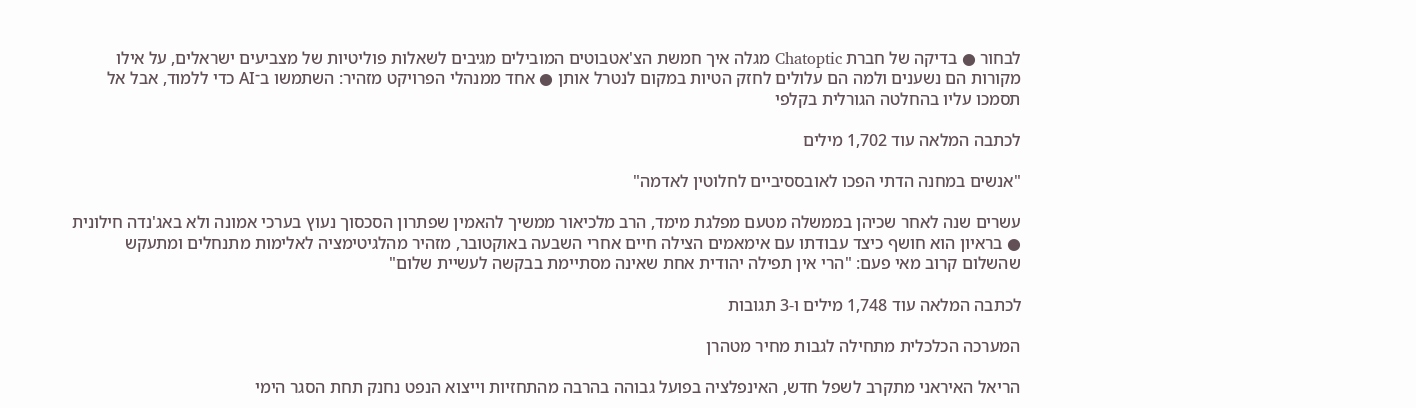לבחור ● בדיקה של חברת Chatoptic מגלה איך חמשת הצ'אטבוטים המובילים מגיבים לשאלות פוליטיות של מצביעים ישראלים, על אילו מקורות הם נשענים ולמה הם עלולים לחזק הטיות במקום לנטרל אותן ● אחד ממנהלי הפרויקט מזהיר: השתמשו ב־AI כדי ללמוד, אבל אל תסמכו עליו בהחלטה הגורלית בקלפי

לכתבה המלאה עוד 1,702 מילים

"אנשים במחנה הדתי הפכו לאובססיביים לחלוטין לאדמה"

עשרים שנה לאחר שכיהן בממשלה מטעם מפלגת מימד, הרב מלכיאור ממשיך להאמין שפתרון הסכסוך נעוץ בערכי אמונה ולא באג'נדה חילונית ● בראיון הוא חושף כיצד עבודתו עם אימאמים הצילה חיים אחרי השבעה באוקטובר, מזהיר מהלגיטימציה לאלימות מתנחלים ומתעקש שהשלום קרוב מאי פעם: "הרי אין תפילה יהודית אחת שאינה מסתיימת בבקשה לעשיית שלום"

לכתבה המלאה עוד 1,748 מילים ו-3 תגובות

המערכה הכלכלית מתחילה לגבות מחיר מטהרן

הריאל האיראני מתקרב לשפל חדש, האינפלציה בפועל גבוהה בהרבה מהתחזיות וייצוא הנפט נחנק תחת הסגר הימי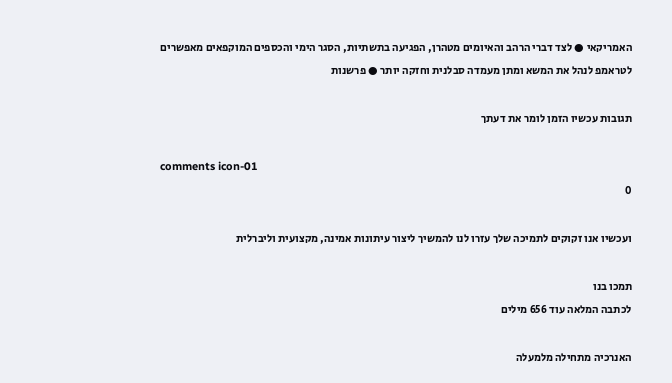האמריקאי ● לצד דברי הרהב והאיומים מטהרן, הפגיעה בתשתיות, הסגר הימי והכספים המוקפאים מאפשרים לטראמפ לנהל את המשא ומתן מעמדה סבלנית וחזקה יותר ● פרשנות

תגובות עכשיו הזמן לומר את דעתך

comments icon-01
0

ועכשיו אנו זקוקים לתמיכה שלך עזרו לנו להמשיך ליצור עיתונות אמינה, מקצועית וליברלית

תמכו בנו
לכתבה המלאה עוד 656 מילים

האנרכיה מתחילה מלמעלה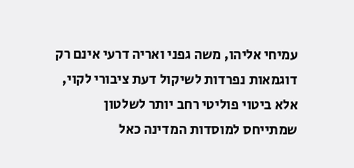עמיחי אליהו, משה גפני ואריה דרעי אינם רק דוגמאות נפרדות לשיקול דעת ציבורי לקוי, אלא ביטוי פוליטי רחב יותר לשלטון שמתייחס למוסדות המדינה כאל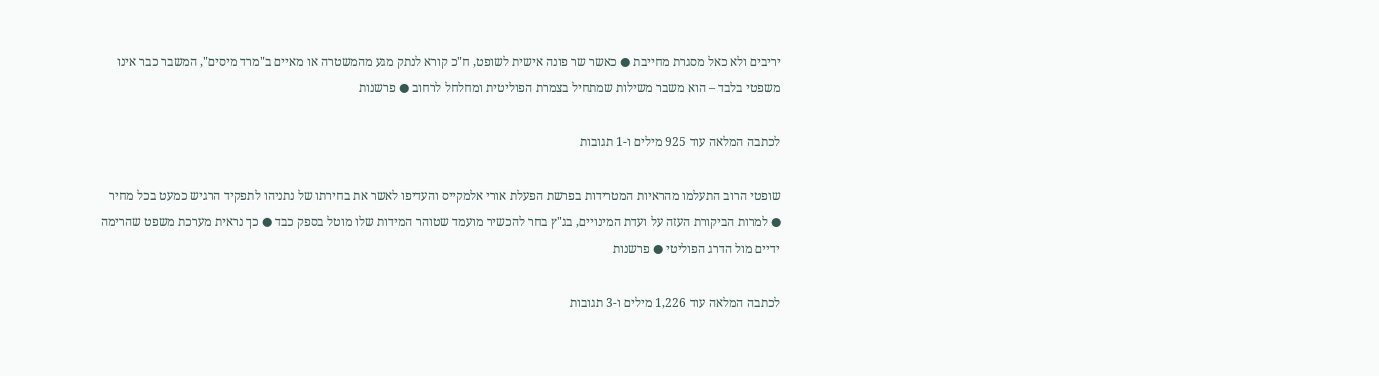יריבים ולא כאל מסגרת מחייבת ● כאשר שר פונה אישית לשופט, ח"כ קורא לנתק מגע מהמשטרה או מאיים ב"מרד מיסים", המשבר כבר אינו משפטי בלבד – הוא משבר משילות שמתחיל בצמרת הפוליטית ומחלחל לרחוב ● פרשנות

לכתבה המלאה עוד 925 מילים ו-1 תגובות

שופטי הרוב התעלמו מהראיות המטרידות בפרשת הפעלת אורי אלמקייס והעדיפו לאשר את בחירתו של נתניהו לתפקיד הרגיש כמעט בכל מחיר ● למרות הביקורת העזה על ועדת המינויים, בג"ץ בחר להכשיר מועמד שטוהר המידות שלו מוטל בספק כבד ● כך נראית מערכת משפט שהרימה ידיים מול הדרג הפוליטי ● פרשנות

לכתבה המלאה עוד 1,226 מילים ו-3 תגובות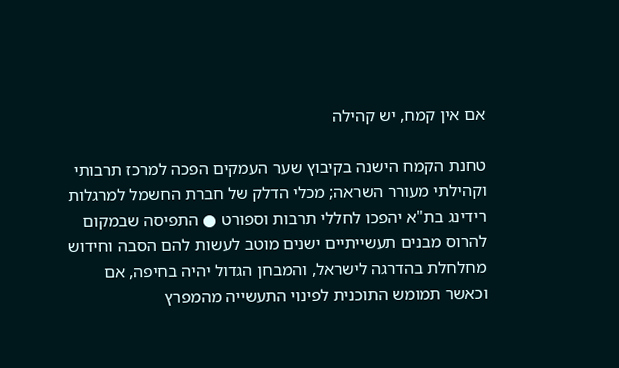אם אין קמח, יש קהילה

טחנת הקמח הישנה בקיבוץ שער העמקים הפכה למרכז תרבותי וקהילתי מעורר השראה; מכלי הדלק של חברת החשמל למרגלות רידינג בת"א יהפכו לחללי תרבות וספורט ● התפיסה שבמקום להרוס מבנים תעשייתיים ישנים מוטב לעשות להם הסבה וחידוש מחלחלת בהדרגה לישראל, והמבחן הגדול יהיה בחיפה, אם וכאשר תמומש התוכנית לפינוי התעשייה מהמפרץ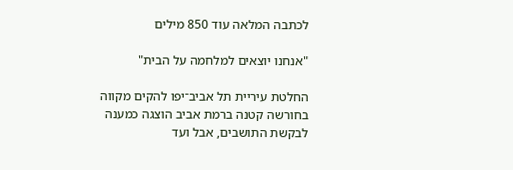לכתבה המלאה עוד 850 מילים

"אנחנו יוצאים למלחמה על הבית"

החלטת עיריית תל אביב־יפו להקים מקווה בחורשה קטנה ברמת אביב הוצגה כמענה לבקשת התושבים, אבל ועד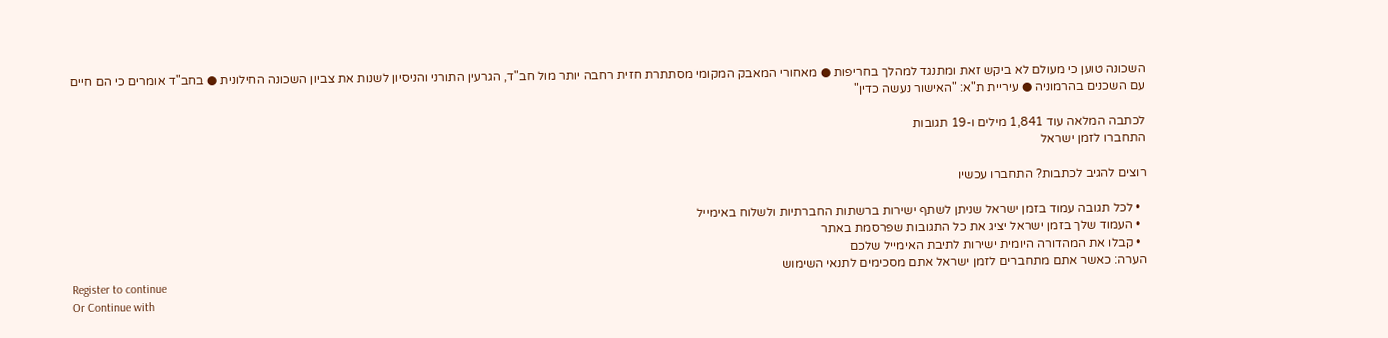השכונה טוען כי מעולם לא ביקש זאת ומתנגד למהלך בחריפות ● מאחורי המאבק המקומי מסתתרת חזית רחבה יותר מול חב"ד, הגרעין התורני והניסיון לשנות את צביון השכונה החילונית ● בחב"ד אומרים כי הם חיים עם השכנים בהרמוניה ● עיריית ת"א: "האישור נעשה כדין"

לכתבה המלאה עוד 1,841 מילים ו-19 תגובות
התחברו לזמן ישראל

רוצים להגיב לכתבות? התחברו עכשיו

  • לכל תגובה עמוד בזמן ישראל שניתן לשתף ישירות ברשתות החברתיות ולשלוח באימייל
  • העמוד שלך בזמן ישראל יציג את כל התגובות שפרסמת באתר
  • קבלו את המהדורה היומית ישירות לתיבת האימייל שלכם
הערה: כאשר אתם מתחברים לזמן ישראל אתם מסכימים לתנאי השימוש
Register to continue
Or Continue with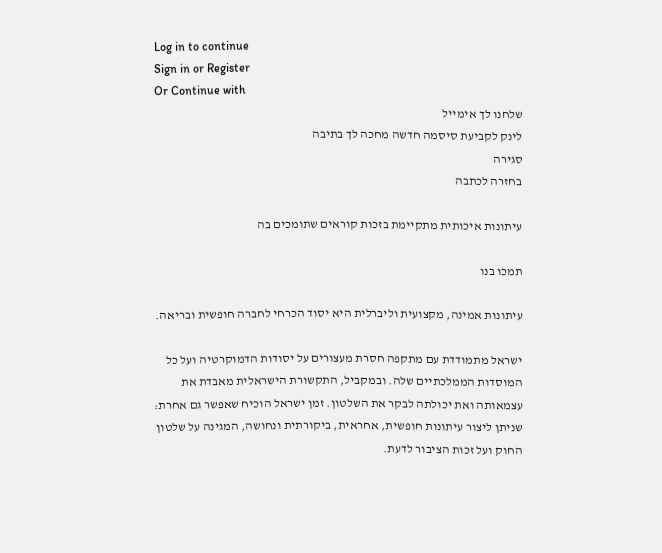Log in to continue
Sign in or Register
Or Continue with
שלחנו לך אימייל
לינק לקביעת סיסמה חדשה מחכה לך בתיבה
סגירה
בחזרה לכתבה

עיתונות איכותית מתקיימת בזכות קוראים שתומכים בה

תמכו בנו

עיתונות אמינה, מקצועית וליברלית היא יסוד הכרחי לחברה חופשית ובריאה.

ישראל מתמודדת עם מתקפה חסרת מעצורים על יסודות הדמוקרטיה ועל כל המוסדות הממלכתיים שלה. ובמקביל, התקשורת הישראלית מאבדת את עצמאותה ואת יכולתה לבקר את השלטון. זמן ישראל הוכיח שאפשר גם אחרת: שניתן ליצור עיתונות חופשית, אחראית, ביקורתית ונחושה, המגינה על שלטון החוק ועל זכות הציבור לדעת.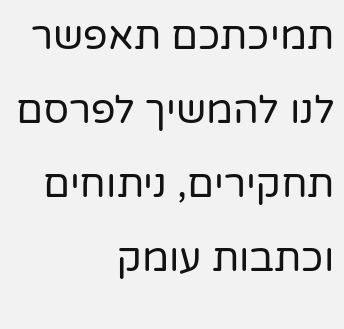תמיכתכם תאפשר לנו להמשיך לפרסם תחקירים, ניתוחים וכתבות עומק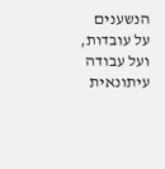הנשענים על עובדות, ועל עבודה עיתונאית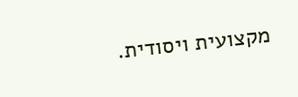מקצועית ויסודית.